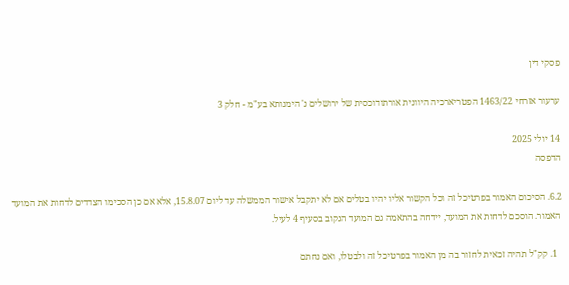פסקי דין

ערעור אזרחי 1463/22 הפטריארכיה היוונית אורתודוכסית של ירושלים נ' הימנותא בע"מ - חלק 3

14 יולי 2025
הדפסה

6.2. הסיכום האמור בפרטיכל זה וכל הקשור אליו יהיו בטלים אם לא יתקבל אישור הממשלה עד ליום 15.8.07, אלא אם כן הסכימו הצדדים לדחות את המועד האמור. הוסכם לדחות את המועד, יידחה בהתאמה גם המועד הנקוב בסעיף 4 לעיל.

  1. קק"ל תהיה זכאית לחזור בה מן האמור בפרטיכל זה ולבטלו, ואם נחתם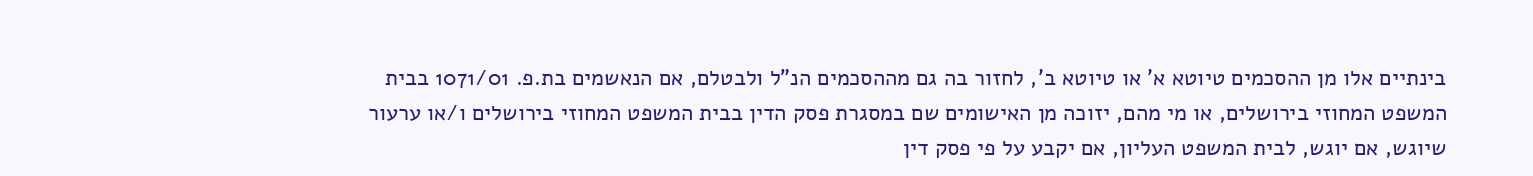בינתיים אלו מן ההסכמים טיוטא א' או טיוטא ב', לחזור בה גם מההסכמים הנ"ל ולבטלם, אם הנאשמים בת.פ. 1071/01 בבית המשפט המחוזי בירושלים, או מי מהם, יזוכה מן האישומים שם במסגרת פסק הדין בבית המשפט המחוזי בירושלים ו/או ערעור שיוגש, אם יוגש, לבית המשפט העליון, אם יקבע על פי פסק דין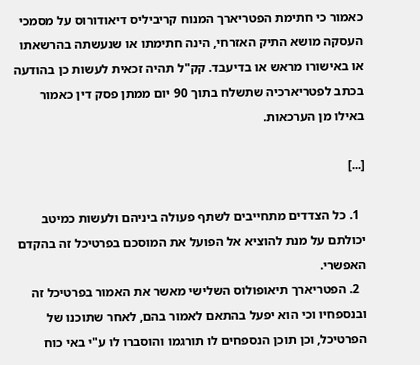כאמור כי חתימת הפטריארך המנוח קריביליס דיאודורוס על מסמכי העסקה מושא התיק האזרחי, הינה חתימתו או שנעשתה בהרשאתו או באישורו מראש או בדיעבד. קק"ל תהיה זכאית לעשות כן בהודעה בכתב לפטריארכיה שתשלח בתוך 90 יום ממתן פסק דין כאמור באילו מן הערכאות.

[...]

  1. כל הצדדים מתחייבים לשתף פעולה ביניהם ולעשות כמיטב יכולתם על מנת להוציא אל הפועל את המוסכם בפרטיכל זה בהקדם האפשרי.
  2. הפטריארך תיאופולוס השלישי מאשר את האמור בפרטיכל זה ובנספחיו וכי הוא יפעל בהתאם לאמור בהם, לאחר שתוכנו של הפרטיכל, וכן תוכן הנספחים לו תורגמו והוסברו לו ע"י באי כוח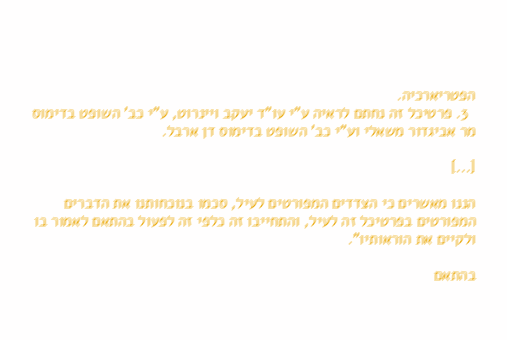הפטריארכיה.
  3. פרטיכל זה נחתם לראיה ע"י עו"ד יעקב ויינרוט, ע"י כב' השופט בדימוס מר אביגדור משאלי וע"י כב' השופט בדימוס דן ארבל.

[...]

הננו מאשרים כי הצדדים המפורטים לעיל, סכמו בנוכחותנו את הדברים המפורטים בפרטיכל זה לעיל, והתחייבו זה כלפי זה לפעול בהתאם לאמור בו ולקיים את הוראותיו".

בהתאם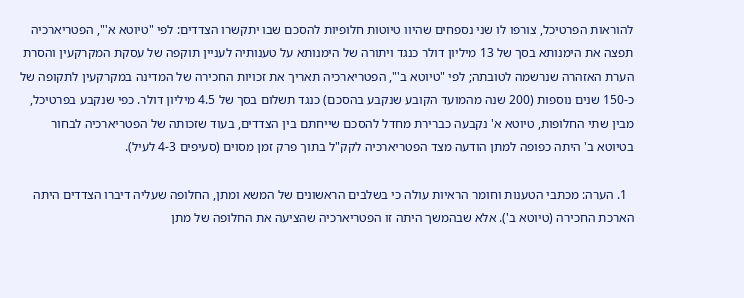להוראות הפרטיכל, צורפו לו שני נספחים שהיוו טיוטות חלופיות להסכם שבו יתקשרו הצדדים: לפי "טיוטא א'", הפטריארכיה תפצה את הימנותא בסך של 13 מיליון דולר כנגד ויתורה של הימנותא על טענותיה לעניין תוקפה של עסקת המקרקעין והסרת הערת האזהרה שנרשמה לטובתה; לפי "טיוטא ב'", הפטריארכיה תאריך את זכויות החכירה של המדינה במקרקעין לתקופה של כ-150 שנים נוספות (200 שנה מהמועד הקובע שנקבע בהסכם) כנגד תשלום בסך של 4.5 מיליון דולר. כפי שנקבע בפרטיכל, מבין שתי החלופות, טיוטא א' נקבעה כברירת מחדל להסכם שייחתם בין הצדדים, בעוד שזכותה של הפטריארכיה לבחור בטיוטא ב' היתה כפופה למתן הודעה מצד הפטריארכיה לקק"ל בתוך פרק זמן מסוים (סעיפים 4-3 לעיל).

  1. הערה: מכתבי הטענות וחומר הראיות עולה כי בשלבים הראשונים של המשא ומתן, החלופה שעליה דיברו הצדדים היתה הארכת החכירה (טיוטא ב'). אלא שבהמשך היתה זו הפטריארכיה שהציעה את החלופה של מתן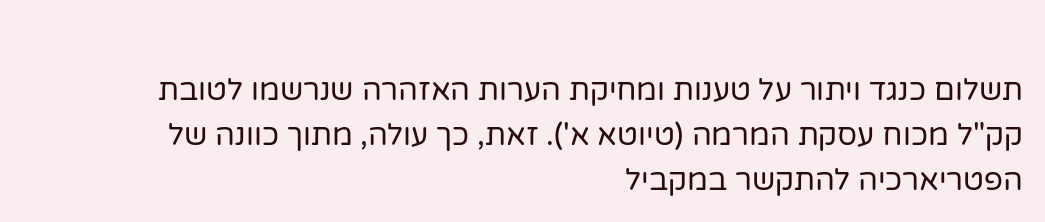תשלום כנגד ויתור על טענות ומחיקת הערות האזהרה שנרשמו לטובת קק"ל מכוח עסקת המרמה (טיוטא א'). זאת, כך עולה, מתוך כוונה של הפטריארכיה להתקשר במקביל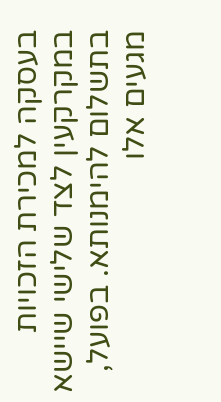בעסקה למכירת הזכויות במקרקעין לצד שלישי שיישא בתשלום להימנותא. בפועל, מגעים אלו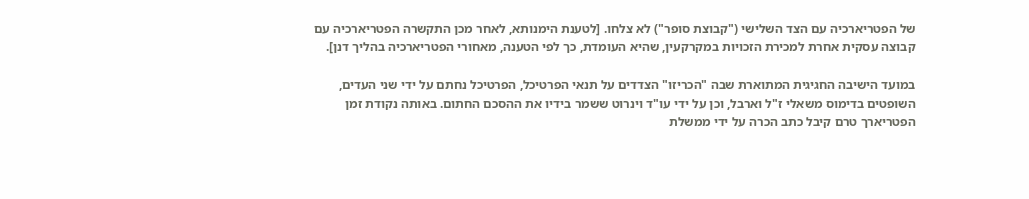של הפטריארכיה עם הצד השלישי ("קבוצת סופר") לא צלחו. [לטענת הימנותא, לאחר מכן התקשרה הפטריארכיה עם קבוצה עסקית אחרת למכירת הזכויות במקרקעין, שהיא העומדת, כך לפי הטענה, מאחורי הפטריארכיה בהליך דנן].

במועד הישיבה החגיגית המתוארת שבה "הכריזו" הצדדים על תנאי הפרטיכל, הפרטיכל נחתם על ידי שני העדים, השופטים בדימוס משאלי ז"ל וארבל, וכן על ידי עו"ד וינרוט ששמר בידיו את ההסכם החתום. באותה נקודת זמן הפטריארך טרם קיבל כתב הכרה על ידי ממשלת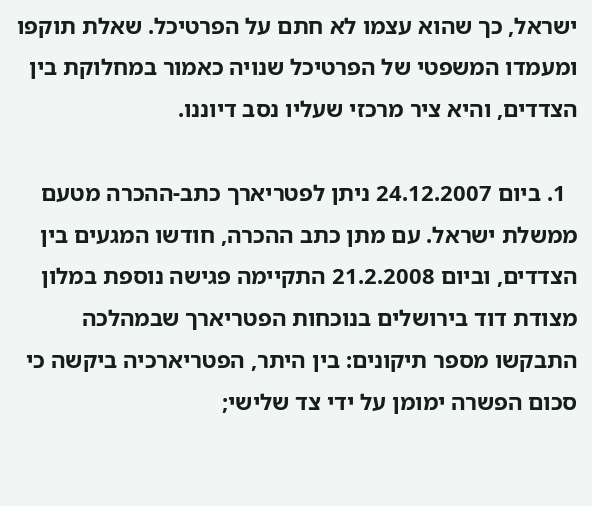ישראל, כך שהוא עצמו לא חתם על הפרטיכל. שאלת תוקפו ומעמדו המשפטי של הפרטיכל שנויה כאמור במחלוקת בין הצדדים, והיא ציר מרכזי שעליו נסב דיוננו.

  1. ביום 24.12.2007 ניתן לפטריארך כתב-ההכרה מטעם ממשלת ישראל. עם מתן כתב ההכרה, חודשו המגעים בין הצדדים, וביום 21.2.2008 התקיימה פגישה נוספת במלון מצודת דוד בירושלים בנוכחות הפטריארך שבמהלכה התבקשו מספר תיקונים: בין היתר, הפטריארכיה ביקשה כי סכום הפשרה ימומן על ידי צד שלישי;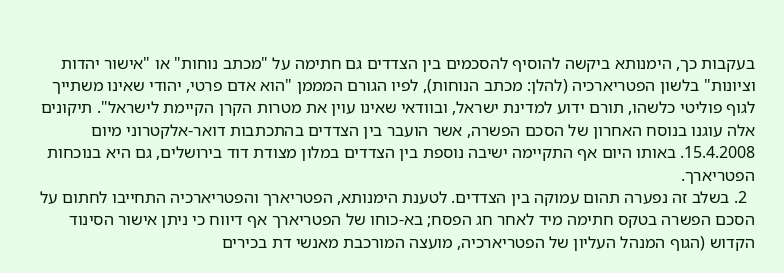בעקבות כך, הימנותא ביקשה להוסיף להסכמים בין הצדדים גם חתימה על "מכתב נוחות" או "אישור יהדות וציונות" בלשון הפטריארכיה (להלן: מכתב הנוחות), לפיו הגורם המממן "הוא אדם פרטי, יהודי שאינו משתייך לגוף פוליטי כלשהו, תורם ידוע למדינת ישראל, ובוודאי שאינו עוין את מטרות הקרן הקיימת לישראל". תיקונים אלה עוגנו בנוסח האחרון של הסכם הפשרה, אשר הועבר בין הצדדים בהתכתבות דואר-אלקטרוני מיום 15.4.2008. באותו היום אף התקיימה ישיבה נוספת בין הצדדים במלון מצודת דוד בירושלים, גם היא בנוכחות הפטריארך.
  2. בשלב זה נפערה תהום עמוקה בין הצדדים. לטענת הימנותא, הפטריארך והפטריארכיה התחייבו לחתום על הסכם הפשרה בטקס חתימה מיד לאחר חג הפסח; בא-כוחו של הפטריארך אף דיווח כי ניתן אישור הסינוד הקדוש (הגוף המנהל העליון של הפטריארכיה, מועצה המורכבת מאנשי דת בכירים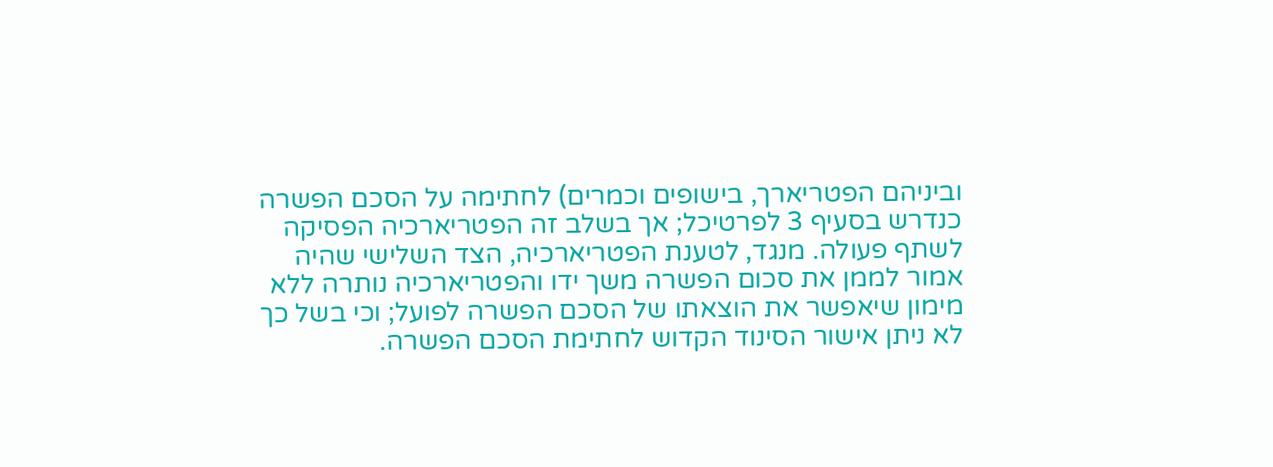וביניהם הפטריארך, בישופים וכמרים) לחתימה על הסכם הפשרה כנדרש בסעיף 3 לפרטיכל; אך בשלב זה הפטריארכיה הפסיקה לשתף פעולה. מנגד, לטענת הפטריארכיה, הצד השלישי שהיה אמור לממן את סכום הפשרה משך ידו והפטריארכיה נותרה ללא מימון שיאפשר את הוצאתו של הסכם הפשרה לפועל; וכי בשל כך לא ניתן אישור הסינוד הקדוש לחתימת הסכם הפשרה.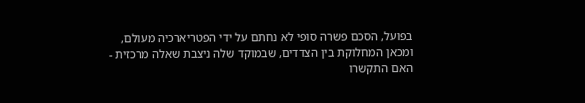בפועל, הסכם פשרה סופי לא נחתם על ידי הפטריארכיה מעולם, ומכאן המחלוקת בין הצדדים, שבמוקד שלה ניצבת שאלה מרכזית - האם התקשרו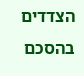הצדדים בהסכם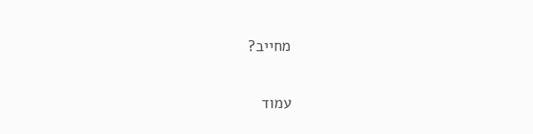מחייב?

עמוד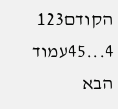הקודם123
4...45עמוד הבא